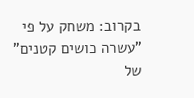בקרוב: משחק על פי "עשרה כושים קטנים" של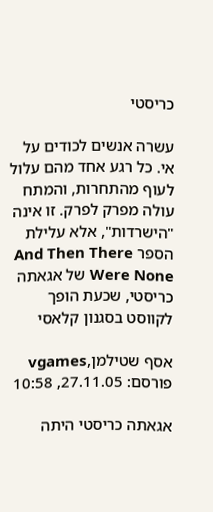כריסטי

עשרה אנשים לכודים על אי. כל רגע אחד מהם עלול לעוף מהתחרות, והמתח עולה מפרק לפרק. זו אינה "הישרדות", אלא עלילת הספר And Then There Were None של אגאתה כריסטי, שכעת הופך לקווסט בסגנון קלאסי

אסף שטילמן,vgames פורסם: 27.11.05, 10:58

אגאתה כריסטי היתה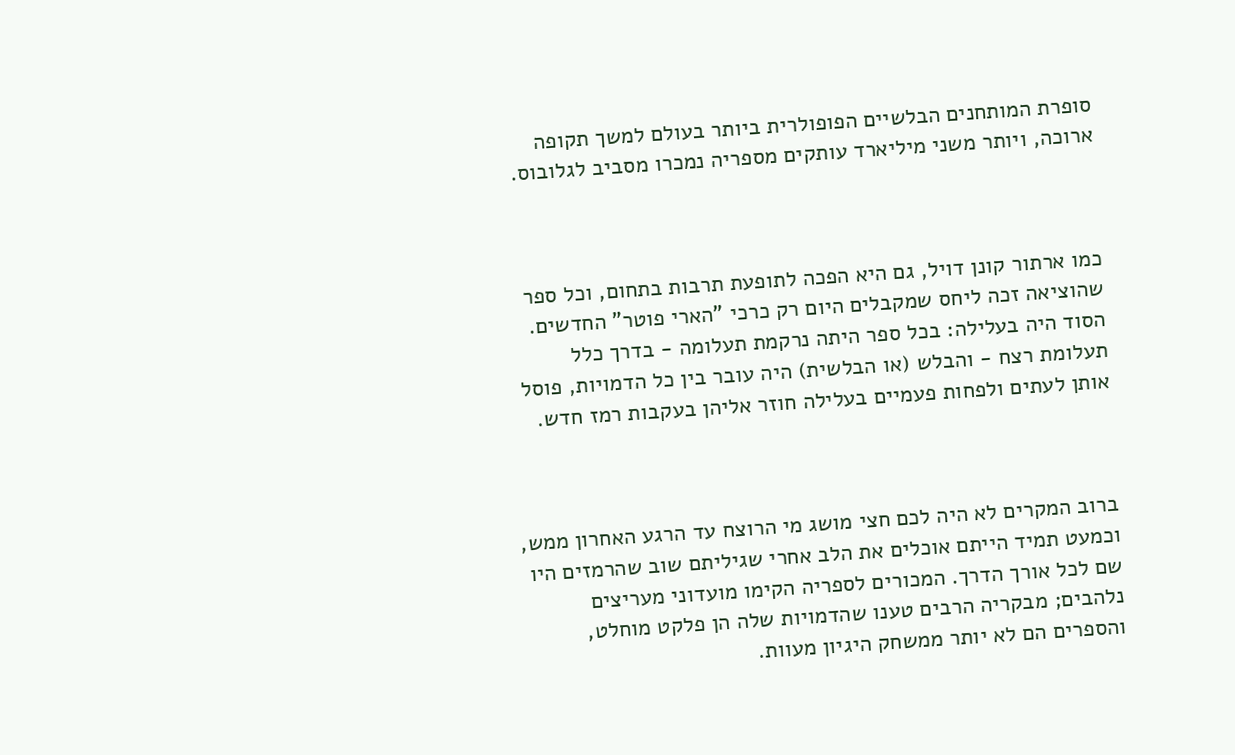סופרת המותחנים הבלשיים הפופולרית ביותר בעולם למשך תקופה ארוכה, ויותר משני מיליארד עותקים מספריה נמכרו מסביב לגלובוס.



כמו ארתור קונן דויל, גם היא הפכה לתופעת תרבות בתחום, וכל ספר שהוציאה זכה ליחס שמקבלים היום רק כרכי "הארי פוטר" החדשים. הסוד היה בעלילה: בכל ספר היתה נרקמת תעלומה - בדרך כלל תעלומת רצח - והבלש (או הבלשית) היה עובר בין כל הדמויות, פוסל אותן לעתים ולפחות פעמיים בעלילה חוזר אליהן בעקבות רמז חדש.



ברוב המקרים לא היה לכם חצי מושג מי הרוצח עד הרגע האחרון ממש, וכמעט תמיד הייתם אוכלים את הלב אחרי שגיליתם שוב שהרמזים היו שם לכל אורך הדרך. המכורים לספריה הקימו מועדוני מעריצים נלהבים; מבקריה הרבים טענו שהדמויות שלה הן פלקט מוחלט, והספרים הם לא יותר ממשחק היגיון מעוות.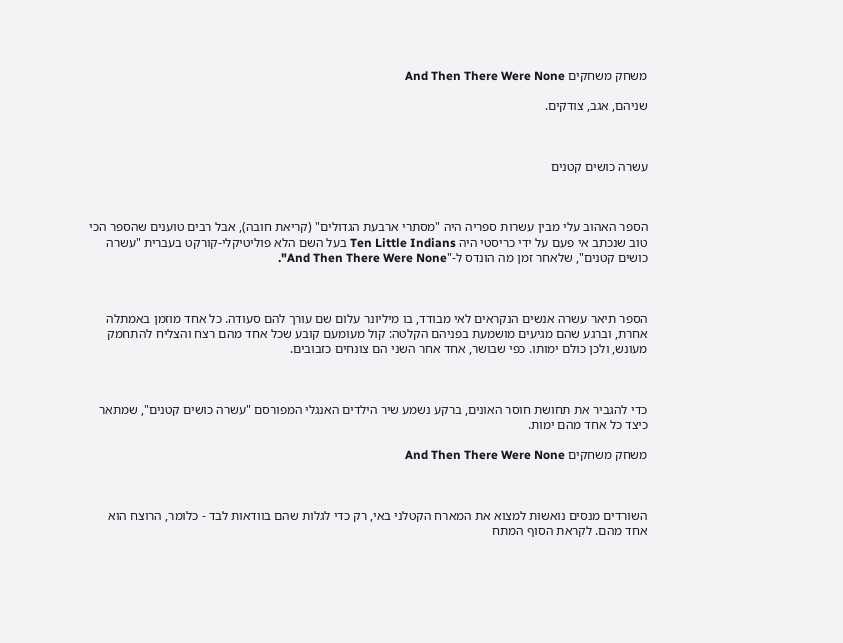משחק משחקים And Then There Were None

שניהם, אגב, צודקים.



עשרה כושים קטנים



הספר האהוב עלי מבין עשרות ספריה היה "מסתרי ארבעת הגדולים" (קריאת חובה), אבל רבים טוענים שהספר הכי טוב שנכתב אי פעם על ידי כריסטי היה Ten Little Indians בעל השם הלא פוליטיקלי-קורקט בעברית "עשרה כושים קטנים", שלאחר זמן מה הונדס ל-"And Then There Were None".



הספר תיאר עשרה אנשים הנקראים לאי מבודד, בו מיליונר עלום שם עורך להם סעודה. כל אחד מוזמן באמתלה אחרת, וברגע שהם מגיעים מושמעת בפניהם הקלטה: קול מעומעם קובע שכל אחד מהם רצח והצליח להתחמק מעונש, ולכן כולם ימותו. כפי שבושר, אחד אחר השני הם צונחים כזבובים.



כדי להגביר את תחושת חוסר האונים, ברקע נשמע שיר הילדים האנגלי המפורסם "עשרה כושים קטנים", שמתאר כיצד כל אחד מהם ימות.

משחק משחקים And Then There Were None



השורדים מנסים נואשות למצוא את המארח הקטלני באי, רק כדי לגלות שהם בוודאות לבד - כלומר, הרוצח הוא אחד מהם. לקראת הסוף המתח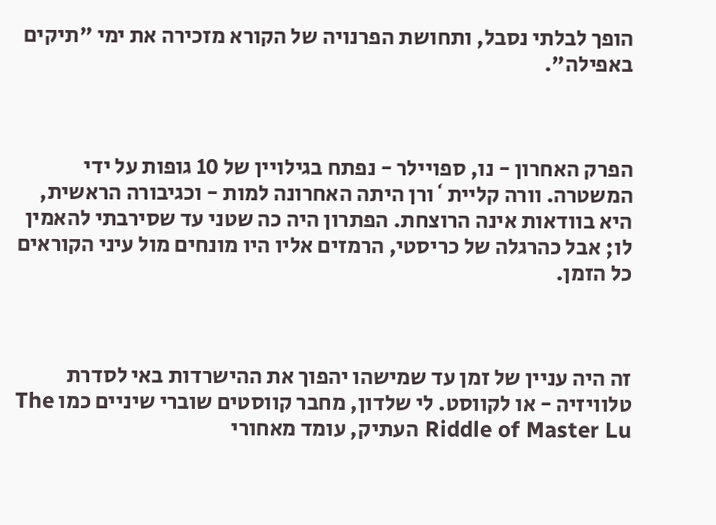הופך לבלתי נסבל, ותחושת הפרנויה של הקורא מזכירה את ימי "תיקים באפילה".



הפרק האחרון - נו, ספויילר - נפתח בגילויין של 10 גופות על ידי המשטרה. וורה קליית`ורן היתה האחרונה למות - וכגיבורה הראשית, היא בוודאות אינה הרוצחת. הפתרון היה כה שטני עד שסירבתי להאמין לו; אבל כהרגלה של כריסטי, הרמזים אליו היו מונחים מול עיני הקוראים כל הזמן.



זה היה עניין של זמן עד שמישהו יהפוך את ההישרדות באי לסדרת טלוויזיה - או לקווסט. לי שלדון, מחבר קווסטים שוברי שיניים כמו The Riddle of Master Lu העתיק, עומד מאחורי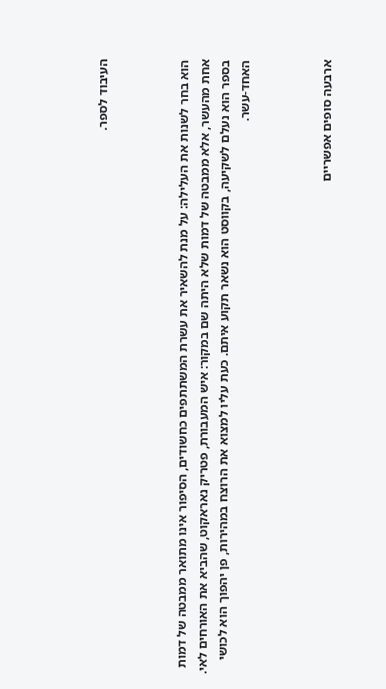העיבוד לספר.



הוא בחר לשנות את העלילה: על מנת להשאיר את עשרת המשתתפים כחשודים, הסיפור אינו מתואר ממבטה של דמות אחת מהעשר, אלא ממבטה של דמות שלא היתה שם במקור: איש המעבורת, פטריק נאראקוט, שהביא את האורחים לאי. בספר הוא נעלם לשקיעה, בקווסט הוא נשאר תקוע איתם. כעת עליו למצוא את הרוצח במהירות, פן יהפוך הוא לכושי האחד-עשר.



ארבעה סופים אפשריים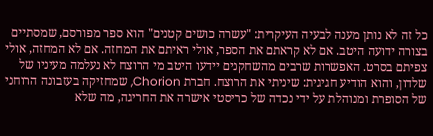כל זה לא נותן מענה לבעיה העיקרית: "עשרה כושים קטנים" הוא ספר מפורסם, שמסתיים בצורה ידועה היטב. אם לא קראתם את הספר, אולי ראיתם את המחזה. אם לא המחזה, אולי צפיתם בסרט. האפשרות שרבים מהשחקנים יידעו היטב מי הרוצח לא נעלמה מעיניו של שלדון, והוא הודיע חגיגית: שיניתי את הרוצח. חברת Chorion, שמחזיקה בעזבונה הרוחני של הסופרת ומנוהלת על ידי נכדה של כריסטי אישרה את החריגה, מה שלא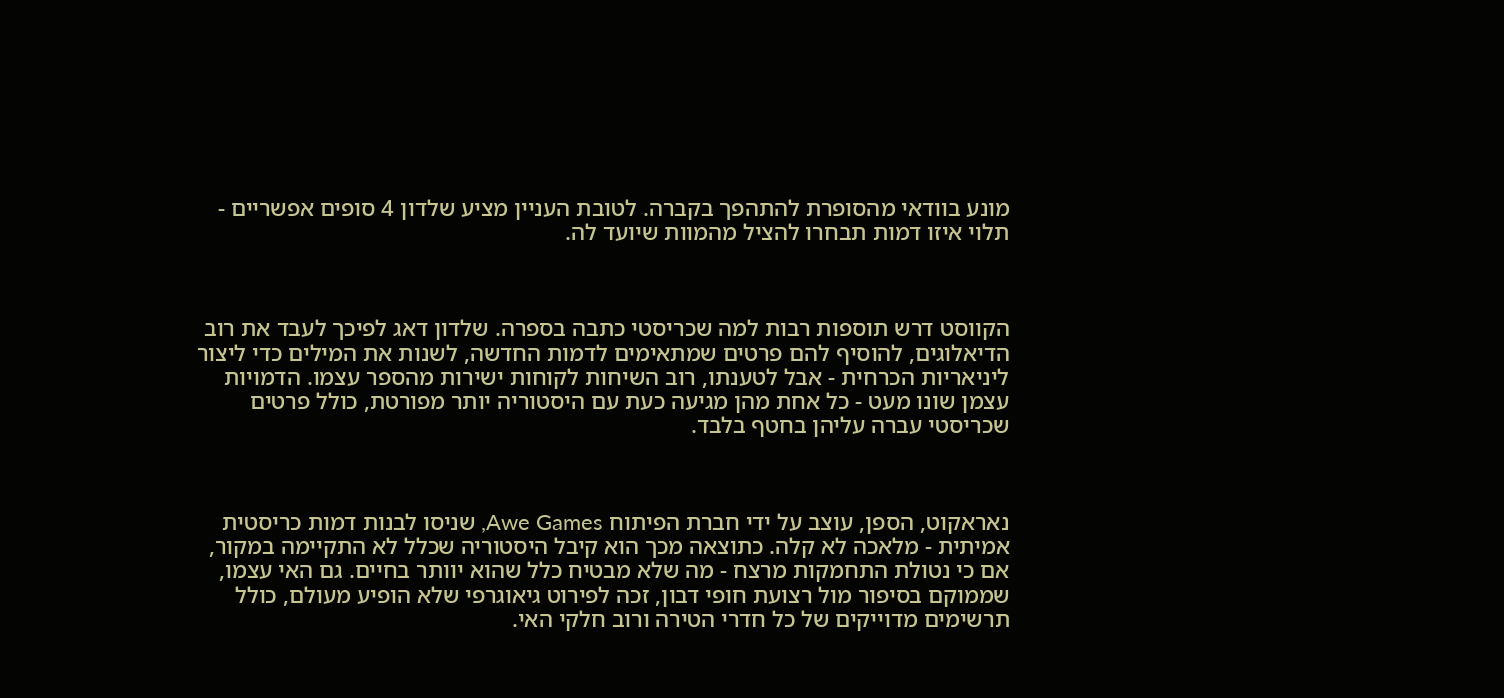מונע בוודאי מהסופרת להתהפך בקברה. לטובת העניין מציע שלדון 4 סופים אפשריים - תלוי איזו דמות תבחרו להציל מהמוות שיועד לה.



הקווסט דרש תוספות רבות למה שכריסטי כתבה בספרה. שלדון דאג לפיכך לעבד את רוב הדיאלוגים, להוסיף להם פרטים שמתאימים לדמות החדשה, לשנות את המילים כדי ליצור ליניאריות הכרחית - אבל לטענתו, רוב השיחות לקוחות ישירות מהספר עצמו. הדמויות עצמן שונו מעט - כל אחת מהן מגיעה כעת עם היסטוריה יותר מפורטת, כולל פרטים שכריסטי עברה עליהן בחטף בלבד.



נאראקוט, הספן, עוצב על ידי חברת הפיתוח Awe Games, שניסו לבנות דמות כריסטית אמיתית - מלאכה לא קלה. כתוצאה מכך הוא קיבל היסטוריה שכלל לא התקיימה במקור, אם כי נטולת התחמקות מרצח - מה שלא מבטיח כלל שהוא יוותר בחיים. גם האי עצמו, שממוקם בסיפור מול רצועת חופי דבון, זכה לפירוט גיאוגרפי שלא הופיע מעולם, כולל תרשימים מדוייקים של כל חדרי הטירה ורוב חלקי האי.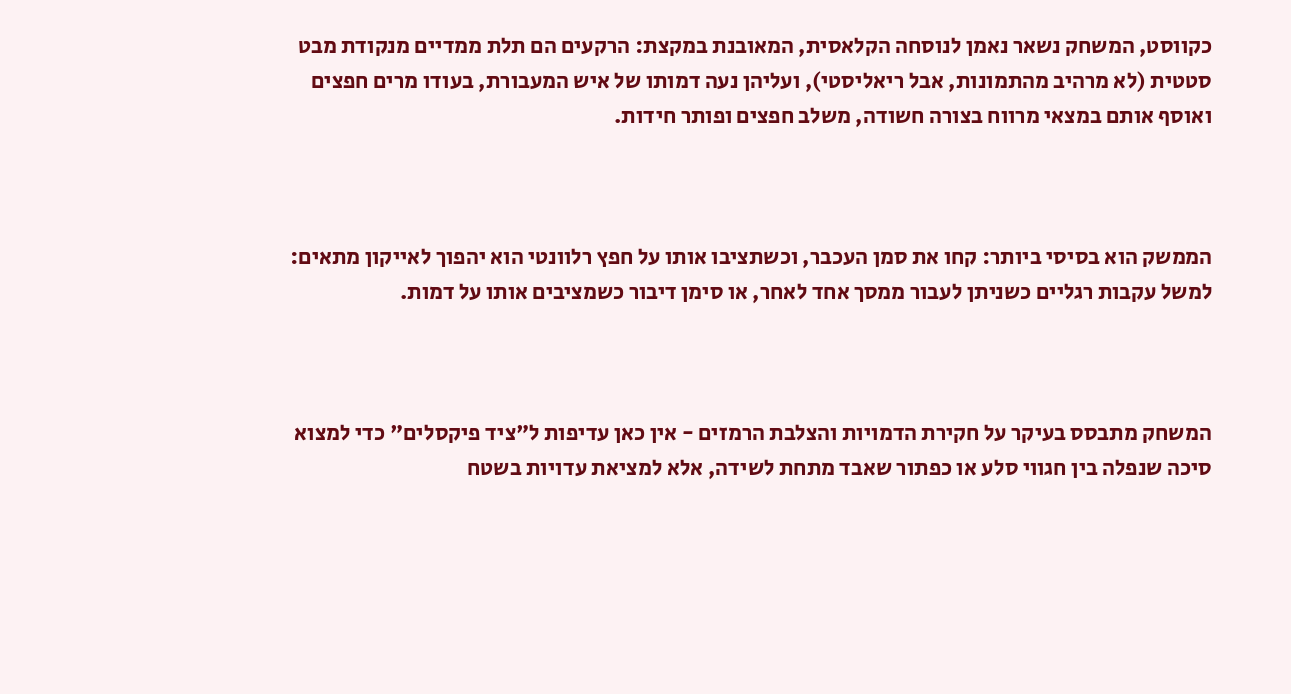כקווסט, המשחק נשאר נאמן לנוסחה הקלאסית, המאובנת במקצת: הרקעים הם תלת ממדיים מנקודת מבט סטטית (לא מרהיב מהתמונות, אבל ריאליסטי), ועליהן נעה דמותו של איש המעבורת, בעודו מרים חפצים ואוסף אותם במצאי מרווח בצורה חשודה, משלב חפצים ופותר חידות.



הממשק הוא בסיסי ביותר: קחו את סמן העכבר, וכשתציבו אותו על חפץ רלוונטי הוא יהפוך לאייקון מתאים: למשל עקבות רגליים כשניתן לעבור ממסך אחד לאחר, או סימן דיבור כשמציבים אותו על דמות.



המשחק מתבסס בעיקר על חקירת הדמויות והצלבת הרמזים - אין כאן עדיפות ל"ציד פיקסלים" כדי למצוא סיכה שנפלה בין חגווי סלע או כפתור שאבד מתחת לשידה, אלא למציאת עדויות בשטח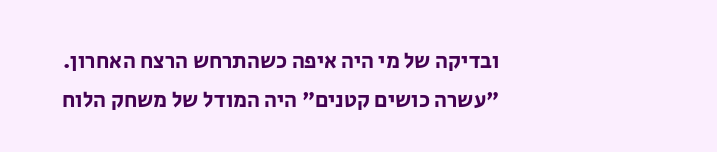ובדיקה של מי היה איפה כשהתרחש הרצח האחרון. "עשרה כושים קטנים" היה המודל של משחק הלוח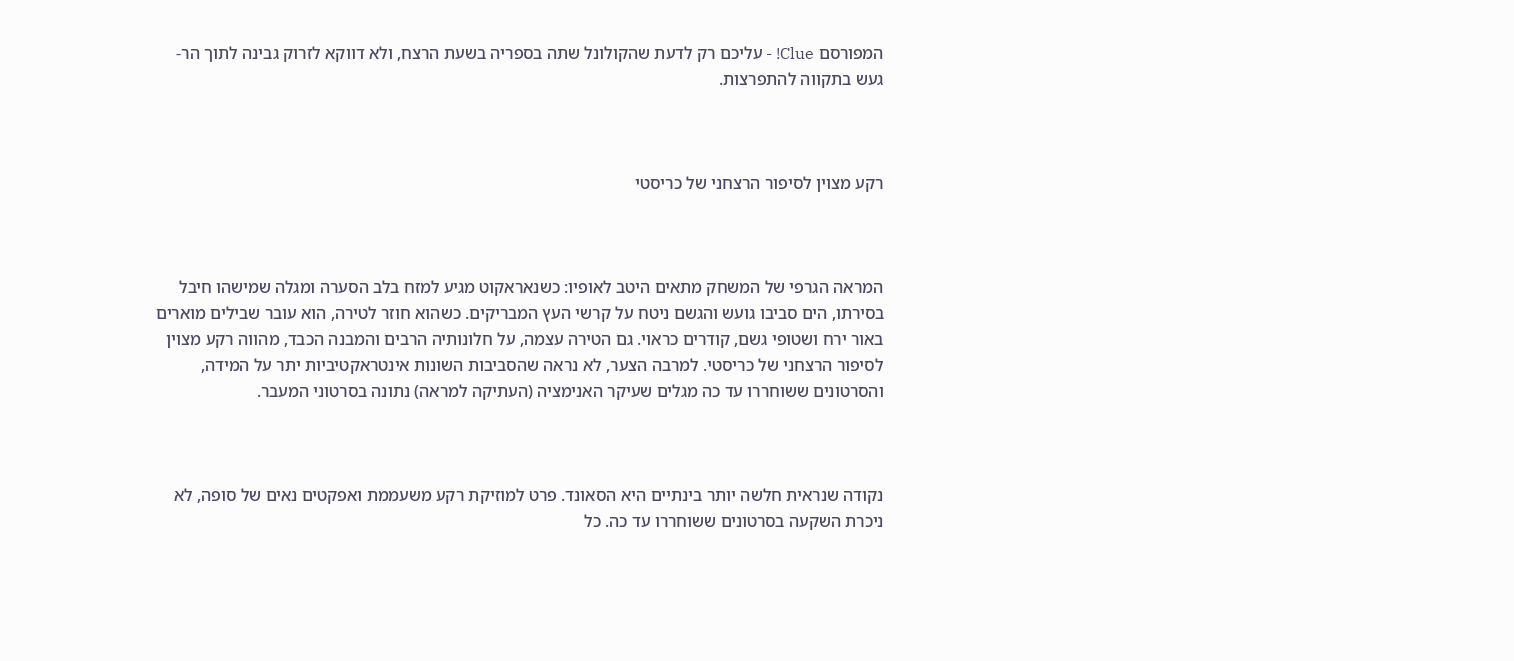המפורסם Clue! - עליכם רק לדעת שהקולונל שתה בספריה בשעת הרצח, ולא דווקא לזרוק גבינה לתוך הר-געש בתקווה להתפרצות.



רקע מצוין לסיפור הרצחני של כריסטי



המראה הגרפי של המשחק מתאים היטב לאופיו: כשנאראקוט מגיע למזח בלב הסערה ומגלה שמישהו חיבל בסירתו, הים סביבו גועש והגשם ניטח על קרשי העץ המבריקים. כשהוא חוזר לטירה, הוא עובר שבילים מוארים באור ירח ושטופי גשם, קודרים כראוי. גם הטירה עצמה, על חלונותיה הרבים והמבנה הכבד, מהווה רקע מצוין לסיפור הרצחני של כריסטי. למרבה הצער, לא נראה שהסביבות השונות אינטראקטיביות יתר על המידה, והסרטונים ששוחררו עד כה מגלים שעיקר האנימציה (העתיקה למראה) נתונה בסרטוני המעבר.



נקודה שנראית חלשה יותר בינתיים היא הסאונד. פרט למוזיקת רקע משעממת ואפקטים נאים של סופה, לא ניכרת השקעה בסרטונים ששוחררו עד כה. כל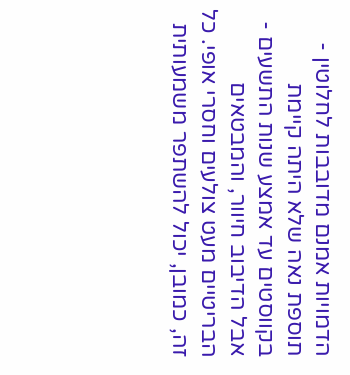הדמויות אמנם מדובבות לחלוטין - תוספת נאה שלא היתה קיימת בקווסטים עד אמצע שנות התשעים - אבל הדיבוב חיוור, והמבטאים הבריטיים מעט צולעים וחסרי אופי. כל זה, כמובן, יכול להשתפר משמעותית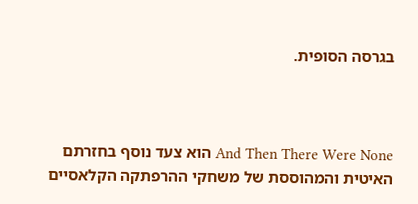בגרסה הסופית.



And Then There Were None הוא צעד נוסף בחזרתם האיטית והמהוססת של משחקי ההרפתקה הקלאסיים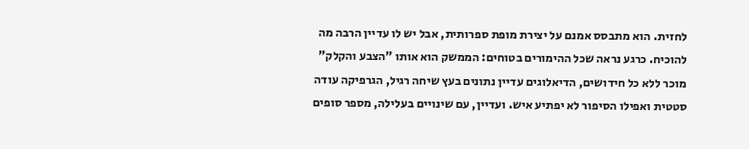לחזית. הוא מתבסס אמנם על יצירת מופת ספרותית, אבל יש לו עדיין הרבה מה להוכיח. כרגע נראה שכל ההימורים בטוחים: הממשק הוא אותו "הצבע והקלק" מוכר ללא כל חידושים, הדיאלוגים עדיין נתונים בעץ שיחה רגיל, הגרפיקה עודה סטטית ואפילו הסיפור לא יפתיע איש. ועדיין, עם שינויים בעלילה, מספר סופים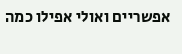אפשריים ואולי אפילו כמה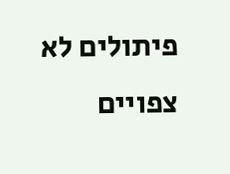פיתולים לא צפויים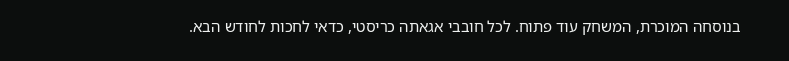בנוסחה המוכרת, המשחק עוד פתוח. לכל חובבי אגאתה כריסטי, כדאי לחכות לחודש הבא.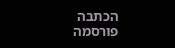הכתבה פורסמה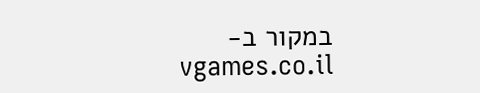במקור ב-vgames.co.il